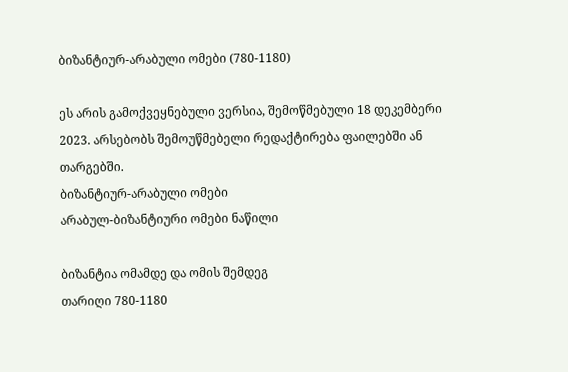ბიზანტიურ-არაბული ომები (780-1180)

ეს არის გამოქვეყნებული ვერსია, შემოწმებული 18 დეკემბერი 2023. არსებობს შემოუწმებელი რედაქტირება ფაილებში ან თარგებში.
ბიზანტიურ-არაბული ომები
არაბულ-ბიზანტიური ომები ნაწილი

ბიზანტია ომამდე და ომის შემდეგ
თარიღი 780-1180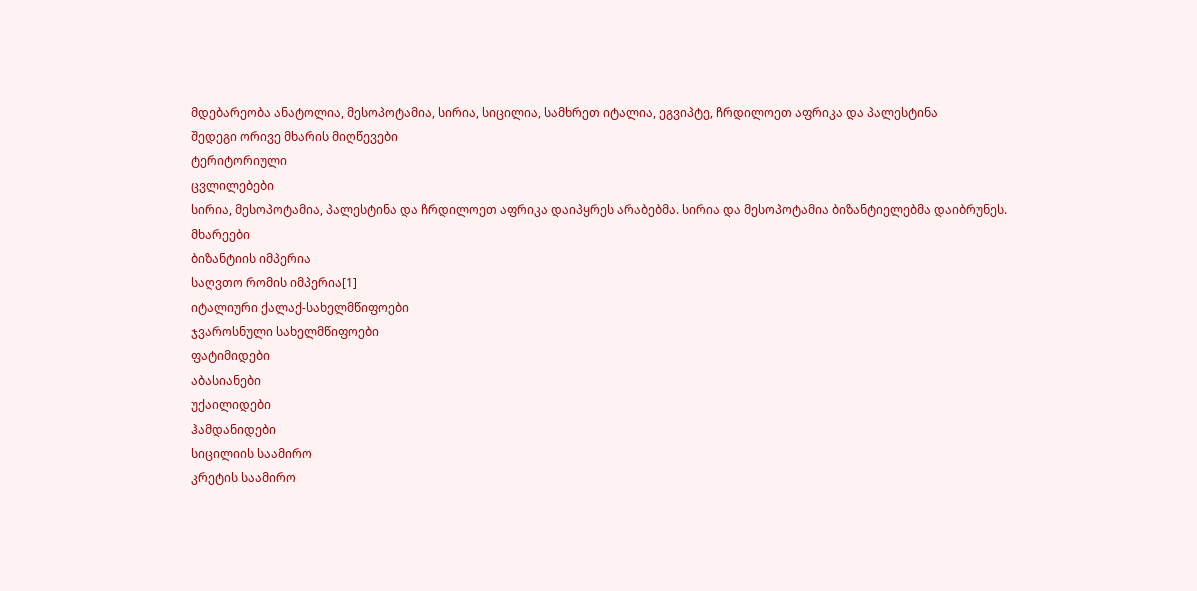მდებარეობა ანატოლია, მესოპოტამია, სირია, სიცილია, სამხრეთ იტალია, ეგვიპტე, ჩრდილოეთ აფრიკა და პალესტინა
შედეგი ორივე მხარის მიღწევები
ტერიტორიული
ცვლილებები
სირია, მესოპოტამია, პალესტინა და ჩრდილოეთ აფრიკა დაიპყრეს არაბებმა. სირია და მესოპოტამია ბიზანტიელებმა დაიბრუნეს.
მხარეები
ბიზანტიის იმპერია
საღვთო რომის იმპერია[1]
იტალიური ქალაქ-სახელმწიფოები
ჯვაროსნული სახელმწიფოები
ფატიმიდები
აბასიანები
უქაილიდები
ჰამდანიდები
სიცილიის საამირო
კრეტის საამირო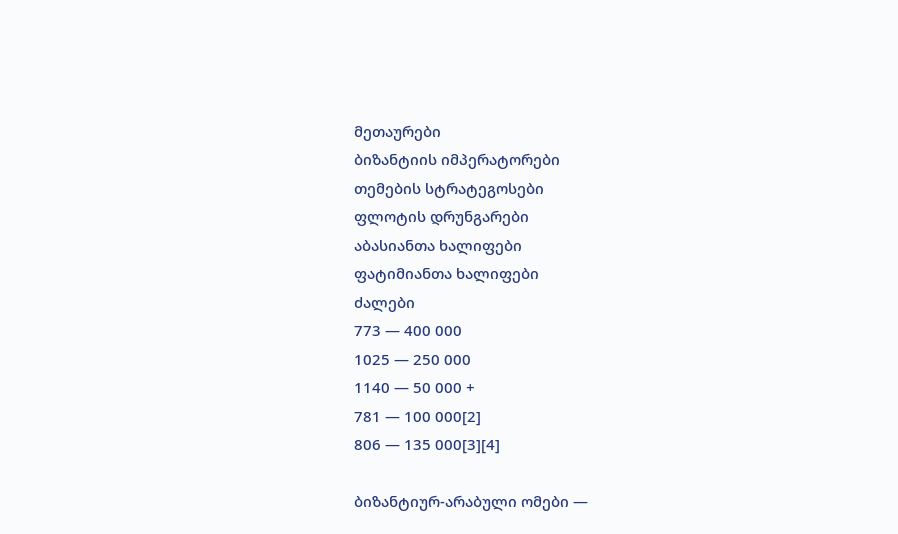მეთაურები
ბიზანტიის იმპერატორები
თემების სტრატეგოსები
ფლოტის დრუნგარები
აბასიანთა ხალიფები
ფატიმიანთა ხალიფები
ძალები
773 — 400 000
1025 — 250 000
1140 — 50 000 +
781 — 100 000[2]
806 — 135 000[3][4]

ბიზანტიურ-არაბული ომები —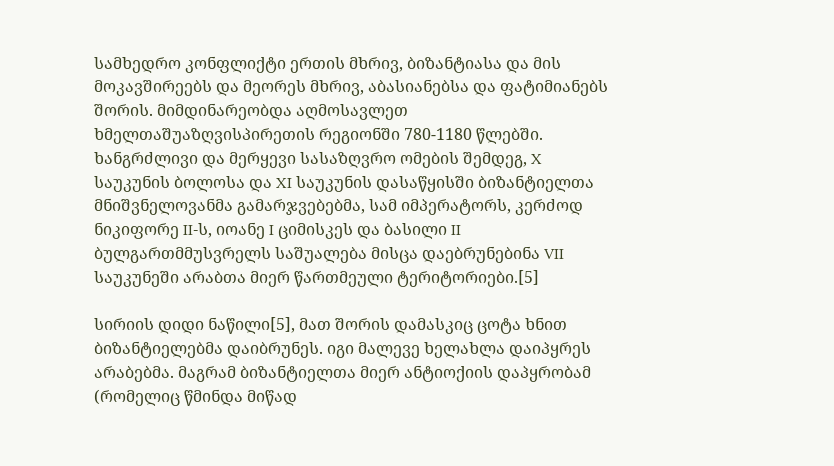სამხედრო კონფლიქტი ერთის მხრივ, ბიზანტიასა და მის მოკავშირეებს და მეორეს მხრივ, აბასიანებსა და ფატიმიანებს შორის. მიმდინარეობდა აღმოსავლეთ ხმელთაშუაზღვისპირეთის რეგიონში 780-1180 წლებში. ხანგრძლივი და მერყევი სასაზღვრო ომების შემდეგ, X საუკუნის ბოლოსა და XI საუკუნის დასაწყისში ბიზანტიელთა მნიშვნელოვანმა გამარჯვებებმა, სამ იმპერატორს, კერძოდ ნიკიფორე II-ს, იოანე I ციმისკეს და ბასილი II ბულგართმმუსვრელს საშუალება მისცა დაებრუნებინა VII საუკუნეში არაბთა მიერ წართმეული ტერიტორიები.[5]

სირიის დიდი ნაწილი[5], მათ შორის დამასკიც ცოტა ხნით ბიზანტიელებმა დაიბრუნეს. იგი მალევე ხელახლა დაიპყრეს არაბებმა. მაგრამ ბიზანტიელთა მიერ ანტიოქიის დაპყრობამ (რომელიც წმინდა მიწად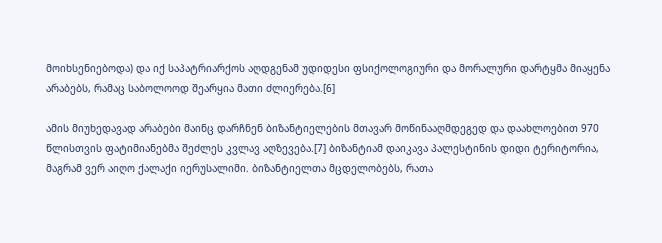მოიხსენიებოდა) და იქ საპატრიარქოს აღდგენამ უდიდესი ფსიქოლოგიური და მორალური დარტყმა მიაყენა არაბებს, რამაც საბოლოოდ შეარყია მათი ძლიერება.[6]

ამის მიუხედავად არაბები მაინც დარჩნენ ბიზანტიელების მთავარ მოწინააღმდეგედ და დაახლოებით 970 წლისთვის ფატიმიანებმა შეძლეს კვლავ აღზევება.[7] ბიზანტიამ დაიკავა პალესტინის დიდი ტერიტორია, მაგრამ ვერ აიღო ქალაქი იერუსალიმი. ბიზანტიელთა მცდელობებს, რათა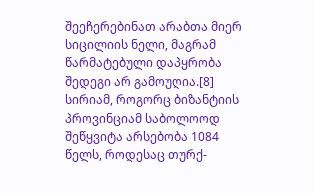შეეჩერებინათ არაბთა მიერ სიცილიის ნელი, მაგრამ წარმატებული დაპყრობა შედეგი არ გამოუღია.[8] სირიამ, როგორც ბიზანტიის პროვინციამ საბოლოოდ შეწყვიტა არსებობა 1084 წელს, როდესაც თურქ-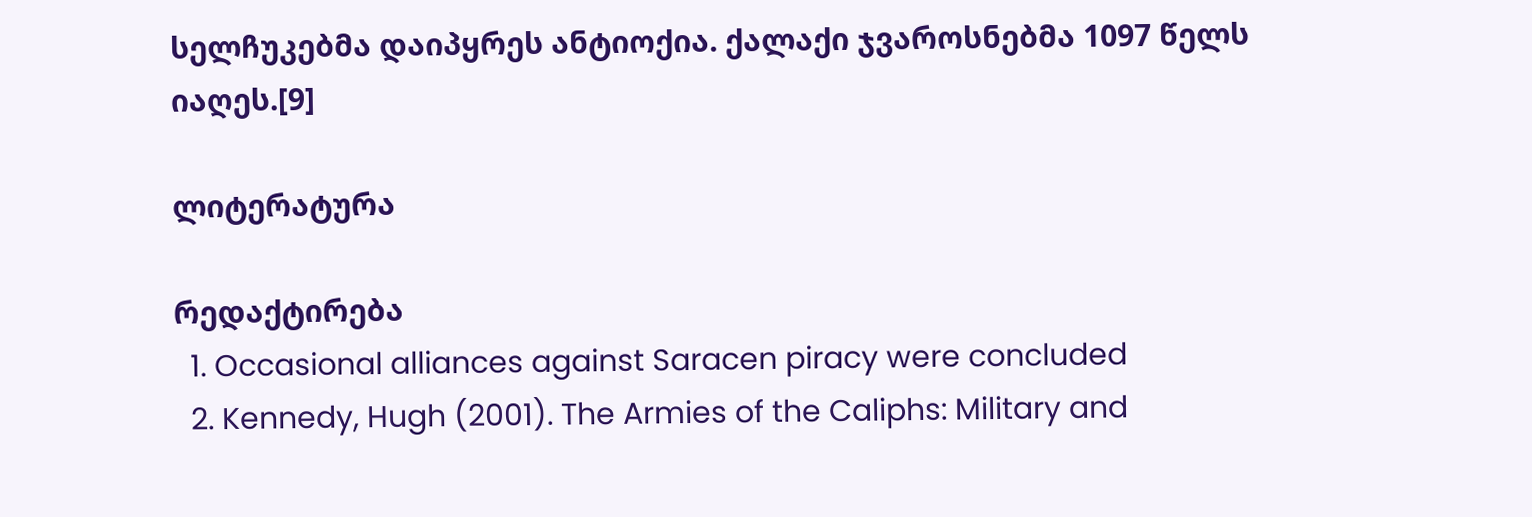სელჩუკებმა დაიპყრეს ანტიოქია. ქალაქი ჯვაროსნებმა 1097 წელს იაღეს.[9]

ლიტერატურა

რედაქტირება
  1. Occasional alliances against Saracen piracy were concluded
  2. Kennedy, Hugh (2001). The Armies of the Caliphs: Military and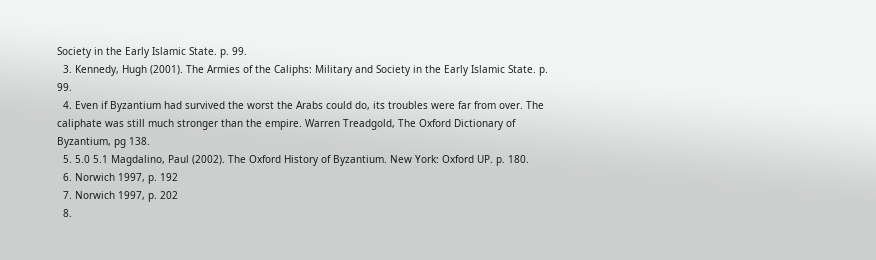Society in the Early Islamic State. p. 99.
  3. Kennedy, Hugh (2001). The Armies of the Caliphs: Military and Society in the Early Islamic State. p. 99.
  4. Even if Byzantium had survived the worst the Arabs could do, its troubles were far from over. The caliphate was still much stronger than the empire. Warren Treadgold, The Oxford Dictionary of Byzantium, pg 138.
  5. 5.0 5.1 Magdalino, Paul (2002). The Oxford History of Byzantium. New York: Oxford UP. p. 180.
  6. Norwich 1997, p. 192
  7. Norwich 1997, p. 202
  8.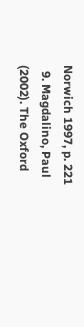Norwich 1997, p. 221
  9. Magdalino, Paul (2002). The Oxford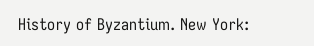History of Byzantium. New York: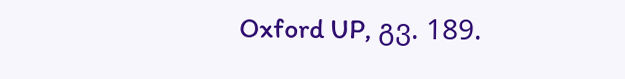Oxford UP, გვ. 189.